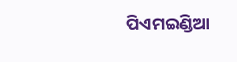ପିଏମଇଣ୍ଡିଆ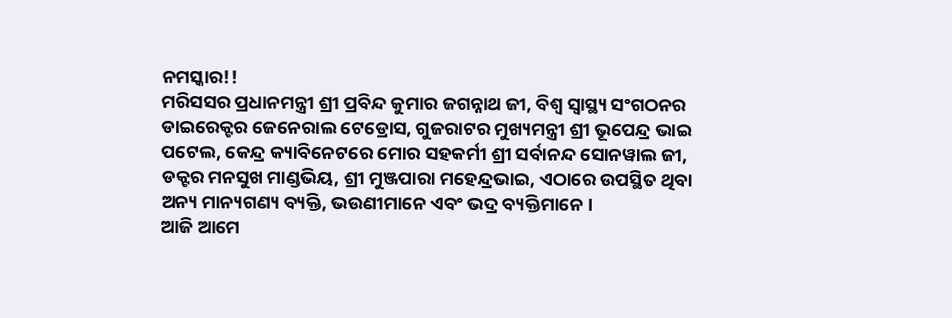ନମସ୍କାର!!
ମରିସସର ପ୍ରଧାନମନ୍ତ୍ରୀ ଶ୍ରୀ ପ୍ରବିନ୍ଦ କୁମାର ଜଗନ୍ନାଥ ଜୀ, ବିଶ୍ୱ ସ୍ୱାସ୍ଥ୍ୟ ସଂଗଠନର ଡାଇରେକ୍ଟର ଜେନେରାଲ ଟେଡ୍ରୋସ, ଗୁଜରାଟର ମୁଖ୍ୟମନ୍ତ୍ରୀ ଶ୍ରୀ ଭୂପେନ୍ଦ୍ର ଭାଇ ପଟେଲ, କେନ୍ଦ୍ର କ୍ୟାବିନେଟରେ ମୋର ସହକର୍ମୀ ଶ୍ରୀ ସର୍ବାନନ୍ଦ ସୋନୱାଲ ଜୀ, ଡକ୍ଟର ମନସୁଖ ମାଣ୍ଡଭିୟ, ଶ୍ରୀ ମୁଞ୍ଜପାରା ମହେନ୍ଦ୍ରଭାଇ, ଏଠାରେ ଉପସ୍ଥିତ ଥିବା ଅନ୍ୟ ମାନ୍ୟଗଣ୍ୟ ବ୍ୟକ୍ତି, ଭଉଣୀମାନେ ଏବଂ ଭଦ୍ର ବ୍ୟକ୍ତିମାନେ ।
ଆଜି ଆମେ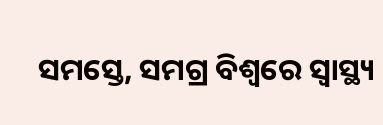ସମସ୍ତେ, ସମଗ୍ର ବିଶ୍ୱରେ ସ୍ୱାସ୍ଥ୍ୟ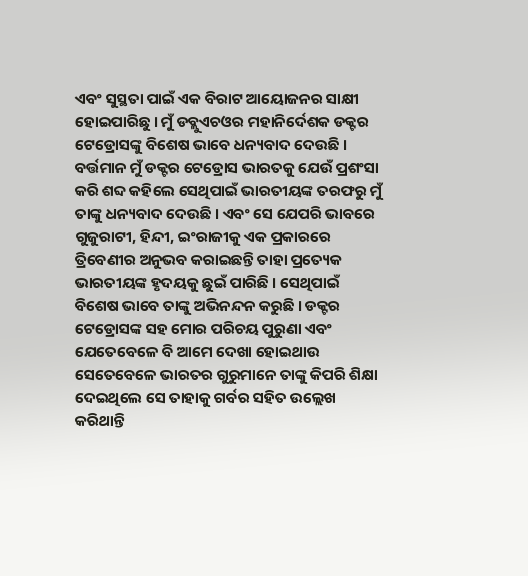ଏବଂ ସୁସ୍ଥତା ପାଇଁ ଏକ ବିରାଟ ଆୟୋଜନର ସାକ୍ଷୀ ହୋଇପାରିଛୁ । ମୁଁ ଡବ୍ଲୁଏଚଓର ମହାନିର୍ଦେଶକ ଡକ୍ଟର ଟେଡ୍ରୋସଙ୍କୁ ବିଶେଷ ଭାବେ ଧନ୍ୟବାଦ ଦେଉଛି । ବର୍ତ୍ତମାନ ମୁଁ ଡକ୍ଟର ଟେଡ୍ରୋସ ଭାରତକୁ ଯେଉଁ ପ୍ରଶଂସା କରି ଶବ୍ଦ କହିଲେ ସେଥିପାଇଁ ଭାରତୀୟଙ୍କ ତରଫରୁ ମୁଁ ତାଙ୍କୁ ଧନ୍ୟବାଦ ଦେଉଛି । ଏବଂ ସେ ଯେପରି ଭାବରେ ଗୁଜୁରାଟୀ, ହିନ୍ଦୀ, ଇଂରାଜୀକୁ ଏକ ପ୍ରକାରରେ ତ୍ରିବେଣୀର ଅନୁଭବ କରାଇଛନ୍ତି ତାହା ପ୍ରତ୍ୟେକ ଭାରତୀୟଙ୍କ ହୃଦୟକୁ ଛୁଇଁ ପାରିଛି । ସେଥିପାଇଁ ବିଶେଷ ଭାବେ ତାଙ୍କୁ ଅଭିନନ୍ଦନ କରୁଛି । ଡକ୍ଟର ଟେଡ୍ରୋସଙ୍କ ସହ ମୋର ପରିଚୟ ପୁରୁଣା ଏବଂ ଯେତେବେଳେ ବି ଆମେ ଦେଖା ହୋଇଥାଉ ସେତେବେଳେ ଭାରତର ଗୁରୁମାନେ ତାଙ୍କୁ କିପରି ଶିକ୍ଷା ଦେଇଥିଲେ ସେ ତାହାକୁ ଗର୍ବର ସହିତ ଉଲ୍ଲେଖ କରିଥାନ୍ତି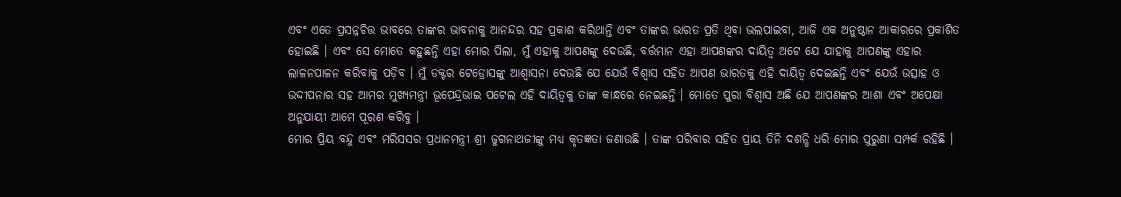ଏବଂ ଏତେ ପ୍ରସନ୍ନଚିତ୍ତ ଭାବରେ ତାଙ୍କର ଭାବନାକୁ ଆନନ୍ଦର ସହ ପ୍ରକାଶ କରିଥାନ୍ତି ଏବଂ ତାଙ୍କର ଭାରତ ପ୍ରତି ଥିବା ଭଲପାଇବା, ଆଜି ଏକ ଅନୁଷ୍ଠାନ ଆକାରରେ ପ୍ରକାଶିତ ହୋଇଛି । ଏବଂ ସେ ମୋତେ କହୁଛନ୍ତି ଏହା ମୋର ପିଲା, ମୁଁ ଏହାକୁ ଆପଣଙ୍କୁ ଦେଉଛି, ବର୍ତ୍ତମାନ ଏହା ଆପଣଙ୍କର ଦାୟିତ୍ୱ ଅଟେ ଯେ ଯାହାକୁ ଆପଣଙ୍କୁ ଏହାର ଲାଳନପାଳନ କରିବାକୁ ପଡ଼ିବ । ମୁଁ ଡକ୍ଟର ଟେଡ୍ରୋସଙ୍କୁ ଆଶ୍ୱାସନା ଦେଉଛି ଯେ ଯେଉଁ ବିଶ୍ୱାସ ସହିତ ଆପଣ ଭାରତକୁ ଏହି ଦାୟିତ୍ୱ ଦେଇଛନ୍ତି ଏବଂ ଯେଉଁ ଉତ୍ସାହ ଓ ଉଦ୍ଦୀପନାର ସହ ଆମର ମୁଖ୍ୟମନ୍ତ୍ରୀ ଭୂପେନ୍ଦ୍ରଭାଇ ପଟେଲ ଏହି ଦାୟିତ୍ୱକୁ ତାଙ୍କ କାନ୍ଧରେ ନେଇଛନ୍ତି । ମୋତେ ପୁରା ବିଶ୍ୱାସ ଅଛି ଯେ ଆପଣଙ୍କର ଆଶା ଏବଂ ଅପେକ୍ଷା ଅନୁଯାୟୀ ଆମେ ପୂରଣ କରିବୁ ।
ମୋର ପ୍ରିୟ ବନ୍ଦୁ ଏବଂ ମରିସସର ପ୍ରଧାନମନ୍ତ୍ରୀ ଶ୍ରୀ ଜୁଗନାଥଜୀଙ୍କୁ ମଧ୍ୟ କୃତଜ୍ଞତା ଜଣାଉଛି । ତାଙ୍କ ପରିବାର ସହିତ ପ୍ରାୟ ତିନି ଦଶନ୍ଧି ଧରି ମୋର ପୁରୁଣା ସମ୍ପର୍କ ରହିଛି ।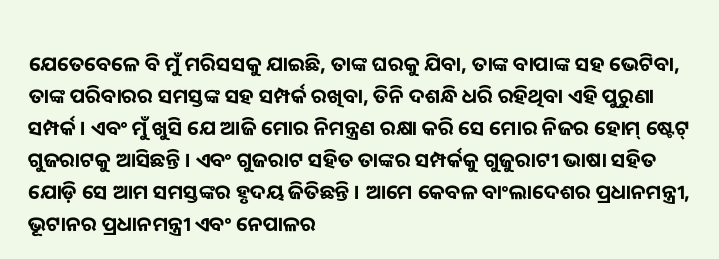ଯେତେବେଳେ ବି ମୁଁ ମରିସସକୁ ଯାଇଛି, ତାଙ୍କ ଘରକୁ ଯିବା, ତାଙ୍କ ବାପାଙ୍କ ସହ ଭେଟିବା, ତାଙ୍କ ପରିବାରର ସମସ୍ତଙ୍କ ସହ ସମ୍ପର୍କ ରଖିବା, ତିନି ଦଶନ୍ଧି ଧରି ରହିଥିବା ଏହି ପୁରୁଣା ସମ୍ପର୍କ । ଏବଂ ମୁଁ ଖୁସି ଯେ ଆଜି ମୋର ନିମନ୍ତ୍ରଣ ରକ୍ଷା କରି ସେ ମୋର ନିଜର ହୋମ୍ ଷ୍ଟେଟ୍ ଗୁଜରାଟକୁ ଆସିଛନ୍ତି । ଏବଂ ଗୁଜରାଟ ସହିତ ତାଙ୍କର ସମ୍ପର୍କକୁ ଗୁଜୁରାଟୀ ଭାଷା ସହିତ ଯୋଡ଼ି ସେ ଆମ ସମସ୍ତଙ୍କର ହୃଦୟ ଜିତିଛନ୍ତି । ଆମେ କେବଳ ବାଂଲାଦେଶର ପ୍ରଧାନମନ୍ତ୍ରୀ, ଭୂଟାନର ପ୍ରଧାନମନ୍ତ୍ରୀ ଏବଂ ନେପାଳର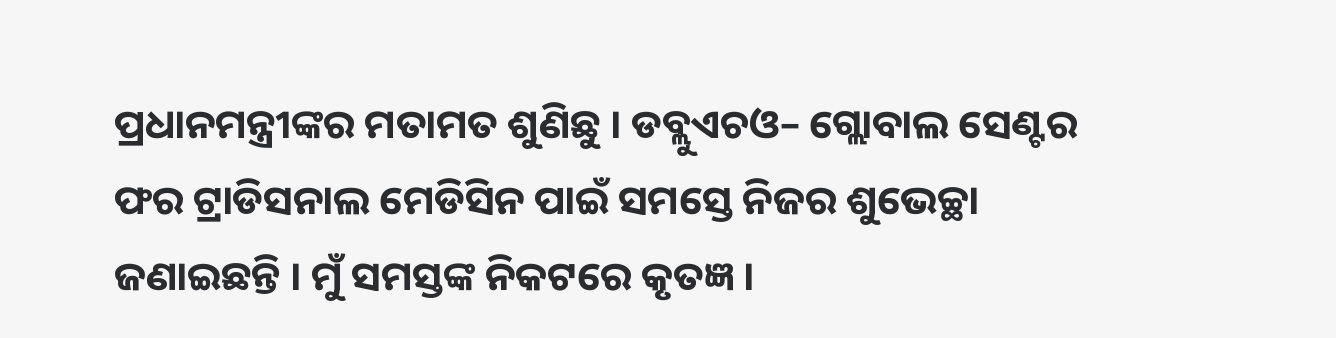ପ୍ରଧାନମନ୍ତ୍ରୀଙ୍କର ମତାମତ ଶୁଣିଛୁ । ଡବ୍ଲୁଏଚଓ– ଗ୍ଲୋବାଲ ସେଣ୍ଟର ଫର ଟ୍ରାଡିସନାଲ ମେଡିସିନ ପାଇଁ ସମସ୍ତେ ନିଜର ଶୁଭେଚ୍ଛା ଜଣାଇଛନ୍ତି । ମୁଁ ସମସ୍ତଙ୍କ ନିକଟରେ କୃତଜ୍ଞ ।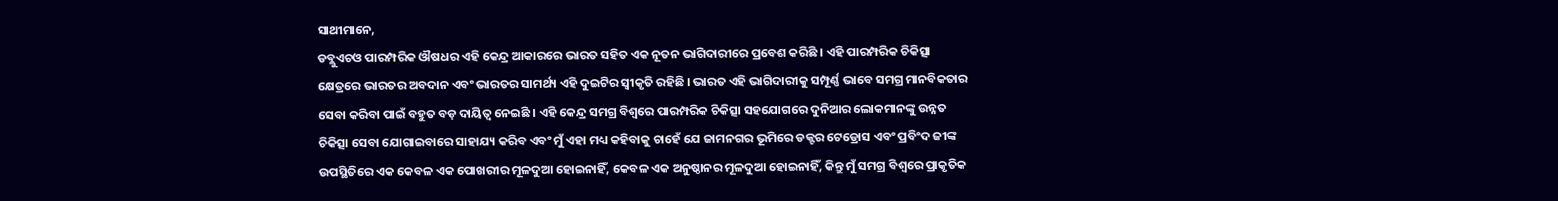ସାଥୀମାନେ,
ଡବ୍ଲୁଏଚଓ ପାରମ୍ପରିକ ଔଷଧର ଏହି କେନ୍ଦ୍ର ଆକାରରେ ଭାରତ ସହିତ ଏକ ନୂତନ ଭାଗିଦାରୀରେ ପ୍ରବେଶ କରିଛି । ଏହି ପାରମ୍ପରିକ ଚିକିତ୍ସା କ୍ଷେତ୍ରରେ ଭାରତର ଅବଦାନ ଏବଂ ଭାରତର ସାମର୍ଥ୍ୟ ଏହି ଦୁଇଟିର ସ୍ୱୀକୃତି ରହିଛି । ଭାରତ ଏହି ଭାଗିଦାରୀକୁ ସମ୍ପୂର୍ଣ୍ଣ ଭାବେ ସମଗ୍ର ମାନବିକତାର ସେବା କରିବା ପାଇଁ ବହୁତ ବଡ଼ ଦାୟିତ୍ୱ ନେଇଛି । ଏହି କେନ୍ଦ୍ର ସମଗ୍ର ବିଶ୍ୱରେ ପାରମ୍ପରିକ ଚିକିତ୍ସା ସହଯୋଗରେ ଦୁନିଆର ଲୋକମାନଙ୍କୁ ଉନ୍ନତ ଚିକିତ୍ସା ସେବା ଯୋଗାଇବାରେ ସାହାଯ୍ୟ କରିବ ଏବଂ ମୁଁ ଏହା ମଧ୍ୟ କହିବାକୁ ଚାହେଁ ଯେ ଜାମନଗର ଭୂମିରେ ଡକ୍ଟର ଟେଡ୍ରୋସ ଏବଂ ପ୍ରବିଂଦ ଜୀଙ୍କ ଉପସ୍ଥିତିରେ ଏକ କେବଳ ଏକ ପୋଖରୀର ମୂଳଦୁଆ ହୋଇନାହିଁ, କେବଳ ଏକ ଅନୁଷ୍ଠାନର ମୂଳଦୁଆ ହୋଇନାହିଁ, କିନ୍ତୁ ମୁଁ ସମଗ୍ର ବିଶ୍ୱରେ ପ୍ରାକୃତିକ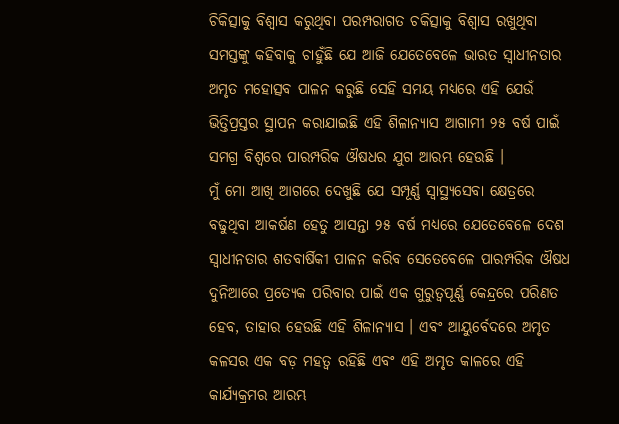ଚିକିତ୍ସାକୁ ବିଶ୍ୱାସ କରୁଥିବା ପରମ୍ପରାଗତ ଚକିତ୍ସାକୁ ବିଶ୍ୱାସ ରଖୁଥିବା ସମସ୍ତଙ୍କୁ କହିବାକୁ ଚାହୁଁଛି ଯେ ଆଜି ଯେତେବେଳେ ଭାରତ ସ୍ୱାଧୀନତାର ଅମୃତ ମହୋତ୍ସବ ପାଳନ କରୁଛି ସେହି ସମୟ ମଧ୍ୟରେ ଏହି ଯେଉଁ ଭିତ୍ତିପ୍ରସ୍ତର ସ୍ଥାପନ କରାଯାଇଛି ଏହି ଶିଳାନ୍ୟାସ ଆଗାମୀ ୨୫ ବର୍ଷ ପାଇଁ ସମଗ୍ର ବିଶ୍ୱରେ ପାରମ୍ପରିକ ଔଷଧର ଯୁଗ ଆରମ୍ଭ ହେଉଛି ।
ମୁଁ ମୋ ଆଖି ଆଗରେ ଦେଖୁଛି ଯେ ସମ୍ପୂର୍ଣ୍ଣ ସ୍ୱାସ୍ଥ୍ୟସେବା କ୍ଷେତ୍ରରେ ବଢୁଥିବା ଆକର୍ଷଣ ହେତୁ ଆସନ୍ତା ୨୫ ବର୍ଷ ମଧ୍ୟରେ ଯେତେବେଳେ ଦେଶ ସ୍ୱାଧୀନତାର ଶତବାର୍ଷିକୀ ପାଳନ କରିବ ସେତେବେଳେ ପାରମ୍ପରିକ ଔଷଧ ଦୁନିଆରେ ପ୍ରତ୍ୟେକ ପରିବାର ପାଇଁ ଏକ ଗୁରୁତ୍ୱପୂର୍ଣ୍ଣ କେନ୍ଦ୍ରରେ ପରିଣତ ହେବ, ତାହାର ହେଉଛି ଏହି ଶିଳାନ୍ୟାସ । ଏବଂ ଆୟୁର୍ବେଦରେ ଅମୃତ କଳସର ଏକ ବଡ଼ ମହତ୍ୱ ରହିଛି ଏବଂ ଏହି ଅମୃତ କାଳରେ ଏହି କାର୍ଯ୍ୟକ୍ରମର ଆରମ୍ଭ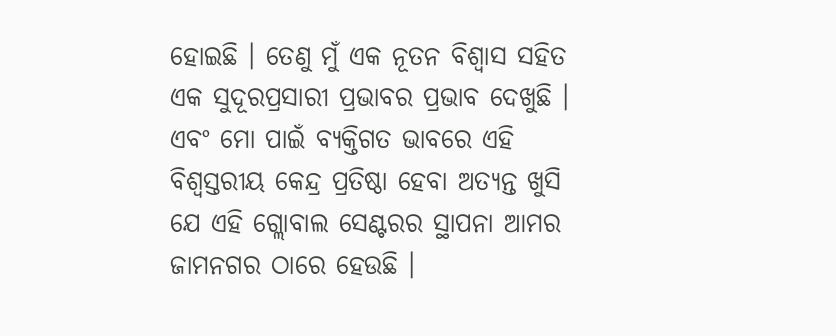ହୋଇଛି । ତେଣୁ ମୁଁ ଏକ ନୂତନ ବିଶ୍ୱାସ ସହିତ ଏକ ସୁଦୂରପ୍ରସାରୀ ପ୍ରଭାବର ପ୍ରଭାବ ଦେଖୁଛି । ଏବଂ ମୋ ପାଇଁ ବ୍ୟକ୍ତିଗତ ଭାବରେ ଏହି ବିଶ୍ୱସ୍ତରୀୟ କେନ୍ଦ୍ର ପ୍ରତିଷ୍ଠା ହେବା ଅତ୍ୟନ୍ତ ଖୁସି ଯେ ଏହି ଗ୍ଲୋବାଲ ସେଣ୍ଟରର ସ୍ଥାପନା ଆମର ଜାମନଗର ଠାରେ ହେଉଛି ।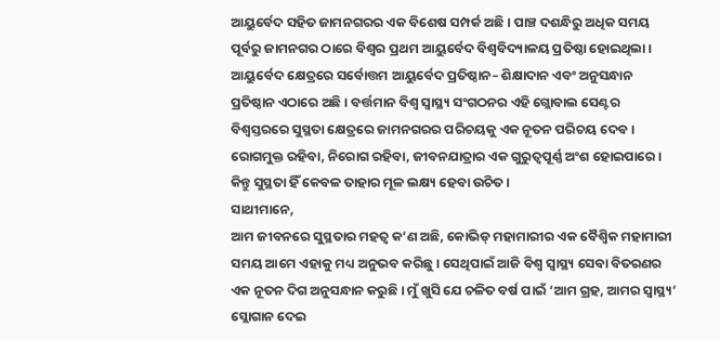ଆୟୁର୍ବେଦ ସହିତ ଜାମନଗରର ଏକ ବିଶେଷ ସମ୍ପର୍କ ଅଛି । ପାଞ୍ଚ ଦଶନ୍ଧିରୁ ଅଧିକ ସମୟ ପୂର୍ବରୁ ଜାମନଗର ଠାରେ ବିଶ୍ୱର ପ୍ରଥମ ଆୟୁର୍ବେଦ ବିଶ୍ୱବିଦ୍ୟାଳୟ ପ୍ରତିଷ୍ଠା ହୋଇଥିଲା । ଆୟୁର୍ବେଦ କ୍ଷେତ୍ରରେ ସର୍ବୋତ୍ତମ ଆୟୁର୍ବେଦ ପ୍ରତିଷ୍ଠାନ– ଶିକ୍ଷାଦାନ ଏବଂ ଅନୁସନ୍ଧାନ ପ୍ରତିଷ୍ଠାନ ଏଠାରେ ଅଛି । ବର୍ତ୍ତମାନ ବିଶ୍ୱ ସ୍ୱାସ୍ଥ୍ୟ ସଂଗଠନର ଏହି ଗ୍ଲୋବାଲ ସେଣ୍ଟର ବିଶ୍ୱସ୍ତରରେ ସୁସ୍ଥତା କ୍ଷେତ୍ରରେ ଜାମନଗରର ପରିଚୟକୁ ଏକ ନୂତନ ପରିଚୟ ଦେବ । ରୋଗମୁକ୍ତ ରହିବା, ନିରୋଗ ରହିବା, ଜୀବନଯାତ୍ରାର ଏକ ଗୁରୁତ୍ୱପୂର୍ଣ୍ଣ ଅଂଶ ହୋଇପାରେ । କିନ୍ତୁ ସୁସ୍ଥତା ହିଁ କେବଳ ତାହାର ମୂଳ ଲକ୍ଷ୍ୟ ହେବା ଉଚିତ ।
ସାଥୀମାନେ,
ଆମ ଜୀବନରେ ସୁସ୍ଥତାର ମହତ୍ୱ କ’ଣ ଅଛି, କୋଭିଡ୍ ମହାମାରୀର ଏକ ବୈଶ୍ୱିକ ମହାମାରୀ ସମୟ ଆମେ ଏହାକୁ ମଧ୍ୟ ଅନୁଭବ କରିଛୁ । ସେଥିପାଇଁ ଆଜି ବିଶ୍ୱ ସ୍ୱାସ୍ଥ୍ୟ ସେବା ବିତରଣର ଏକ ନୂତନ ଦିଗ ଅନୁସନ୍ଧାନ କରୁଛି । ମୁଁ ଖୁସି ଯେ ଚଳିତ ବର୍ଷ ପାଇଁ ‘ଆମ ଗ୍ରହ, ଆମର ସ୍ୱାସ୍ଥ୍ୟ’ ସ୍ଲୋଗାନ ଦେଇ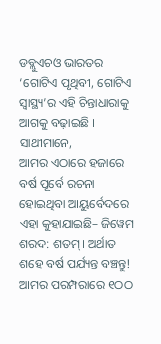ଡବ୍ଲୁଏଚଓ ଭାରତର ‘ଗୋଟିଏ ପୃଥିବୀ, ଗୋଟିଏ ସ୍ୱାସ୍ଥ୍ୟ’ର ଏହି ଚିନ୍ତାଧାରାକୁ ଆଗକୁ ବଢ଼ାଇଛି ।
ସାଥୀମାନେ,
ଆମର ଏଠାରେ ହଜାରେ ବର୍ଷ ପୂର୍ବେ ରଚନା ହୋଇଥିବା ଆୟୁର୍ବେଦରେ ଏହା କୁହାଯାଇଛି– ଜିୱେମ ଶରଦ: ଶତମ୍। ଅର୍ଥାତ ଶହେ ବର୍ଷ ପର୍ଯ୍ୟନ୍ତ ବଞ୍ଚନ୍ତୁ! ଆମର ପରମ୍ପରାରେ ୧ଠଠ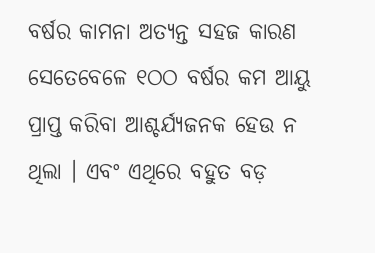ବର୍ଷର କାମନା ଅତ୍ୟନ୍ତ ସହଜ କାରଣ ସେତେବେଳେ ୧ଠଠ ବର୍ଷର କମ ଆୟୁ ପ୍ରାପ୍ତ କରିବା ଆଶ୍ଚର୍ଯ୍ୟଜନକ ହେଉ ନ ଥିଲା । ଏବଂ ଏଥିରେ ବହୁତ ବଡ଼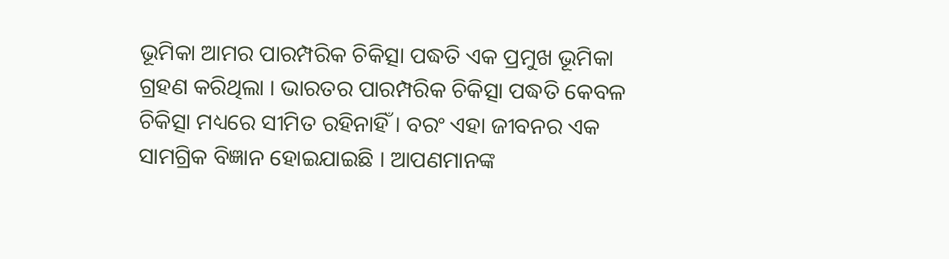ଭୂମିକା ଆମର ପାରମ୍ପରିକ ଚିକିତ୍ସା ପଦ୍ଧତି ଏକ ପ୍ରମୁଖ ଭୂମିକା ଗ୍ରହଣ କରିଥିଲା । ଭାରତର ପାରମ୍ପରିକ ଚିକିତ୍ସା ପଦ୍ଧତି କେବଳ ଚିକିତ୍ସା ମଧ୍ୟରେ ସୀମିତ ରହିନାହିଁ । ବରଂ ଏହା ଜୀବନର ଏକ ସାମଗ୍ରିକ ବିଜ୍ଞାନ ହୋଇଯାଇଛି । ଆପଣମାନଙ୍କ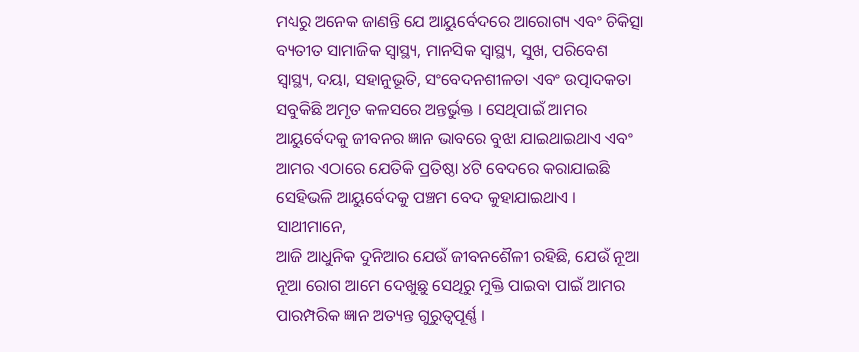ମଧ୍ୟରୁ ଅନେକ ଜାଣନ୍ତି ଯେ ଆୟୁର୍ବେଦରେ ଆରୋଗ୍ୟ ଏବଂ ଚିକିତ୍ସା ବ୍ୟତୀତ ସାମାଜିକ ସ୍ୱାସ୍ଥ୍ୟ, ମାନସିକ ସ୍ୱାସ୍ଥ୍ୟ, ସୁଖ, ପରିବେଶ ସ୍ୱାସ୍ଥ୍ୟ, ଦୟା, ସହାନୁଭୂତି, ସଂବେଦନଶୀଳତା ଏବଂ ଉତ୍ପାଦକତା ସବୁକିଛି ଅମୃତ କଳସରେ ଅନ୍ତର୍ଭୁକ୍ତ । ସେଥିପାଇଁ ଆମର ଆୟୁର୍ବେଦକୁ ଜୀବନର ଜ୍ଞାନ ଭାବରେ ବୁଝା ଯାଇଥାଇଥାଏ ଏବଂ ଆମର ଏଠାରେ ଯେତିକି ପ୍ରତିଷ୍ଠା ୪ଟି ବେଦରେ କରାଯାଇଛି ସେହିଭଳି ଆୟୁର୍ବେଦକୁ ପଞ୍ଚମ ବେଦ କୁହାଯାଇଥାଏ ।
ସାଥୀମାନେ,
ଆଜି ଆଧୁନିକ ଦୁନିଆର ଯେଉଁ ଜୀବନଶୈଳୀ ରହିଛି, ଯେଉଁ ନୂଆ ନୂଆ ରୋଗ ଆମେ ଦେଖୁଛୁ ସେଥିରୁ ମୁକ୍ତି ପାଇବା ପାଇଁ ଆମର ପାରମ୍ପରିକ ଜ୍ଞାନ ଅତ୍ୟନ୍ତ ଗୁରୁତ୍ୱପୂର୍ଣ୍ଣ ।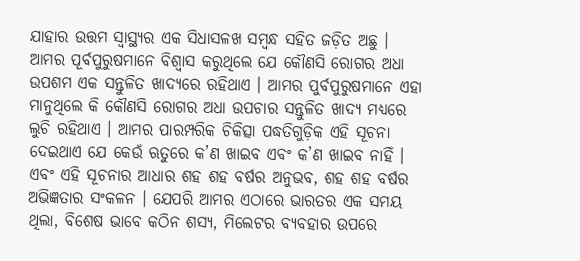ଯାହାର ଉତ୍ତମ ସ୍ୱାସ୍ଥ୍ୟର ଏକ ସିଧାସଳଖ ସମ୍ବନ୍ଧ ସହିତ ଜଡ଼ିତ ଅଛୁ । ଆମର ପୂର୍ବପୁରୁଷମାନେ ବିଶ୍ୱାସ କରୁଥିଲେ ଯେ କୌଣସି ରୋଗର ଅଧା ଉପଶମ ଏକ ସନ୍ତୁଳିତ ଖାଦ୍ୟରେ ରହିଥାଏ । ଆମର ପୁର୍ବପୁରୁଷମାନେ ଏହା ମାନୁଥିଲେ କି କୌଣସି ରୋଗର ଅଧା ଉପଚାର ସନ୍ତୁଳିତ ଖାଦ୍ୟ ମଧ୍ୟରେ ଲୁଚି ରହିଥାଏ । ଆମର ପାରମ୍ପରିକ ଚିକିତ୍ସା ପଦ୍ଧତିଗୁଡ଼ିକ ଏହି ସୂଚନା ଦେଇଥାଏ ଯେ କେଉଁ ଋତୁରେ କ’ଣ ଖାଇବ ଏବଂ କ’ଣ ଖାଇବ ନାହିଁ । ଏବଂ ଏହି ସୂଚନାର ଆଧାର ଶହ ଶହ ବର୍ଷର ଅନୁଭବ, ଶହ ଶହ ବର୍ଷର ଅଭିଜ୍ଞତାର ସଂକଳନ । ଯେପରି ଆମର ଏଠାରେ ଭାରତର ଏକ ସମୟ ଥିଲା, ବିଶେଷ ଭାବେ କଠିନ ଶସ୍ୟ, ମିଲେଟର ବ୍ୟବହାର ଉପରେ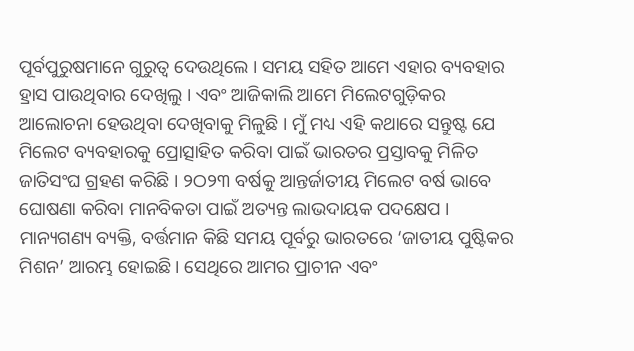ପୂର୍ବପୁରୁଷମାନେ ଗୁରୁତ୍ୱ ଦେଉଥିଲେ । ସମୟ ସହିତ ଆମେ ଏହାର ବ୍ୟବହାର ହ୍ରାସ ପାଉଥିବାର ଦେଖିଲୁ । ଏବଂ ଆଜିକାଲି ଆମେ ମିଲେଟଗୁଡ଼ିକର ଆଲୋଚନା ହେଉଥିବା ଦେଖିବାକୁ ମିଳୁଛି । ମୁଁ ମଧ୍ୟ ଏହି କଥାରେ ସନ୍ତୁଷ୍ଟ ଯେ ମିଲେଟ ବ୍ୟବହାରକୁ ପ୍ରୋତ୍ସାହିତ କରିବା ପାଇଁ ଭାରତର ପ୍ରସ୍ତାବକୁ ମିଳିତ ଜାତିସଂଘ ଗ୍ରହଣ କରିଛି । ୨ଠ୨୩ ବର୍ଷକୁ ଆନ୍ତର୍ଜାତୀୟ ମିଲେଟ ବର୍ଷ ଭାବେ ଘୋଷଣା କରିବା ମାନବିକତା ପାଇଁ ଅତ୍ୟନ୍ତ ଲାଭଦାୟକ ପଦକ୍ଷେପ ।
ମାନ୍ୟଗଣ୍ୟ ବ୍ୟକ୍ତି, ବର୍ତ୍ତମାନ କିଛି ସମୟ ପୂର୍ବରୁ ଭାରତରେ ‘ଜାତୀୟ ପୁଷ୍ଟିକର ମିଶନ’ ଆରମ୍ଭ ହୋଇଛି । ସେଥିରେ ଆମର ପ୍ରାଚୀନ ଏବଂ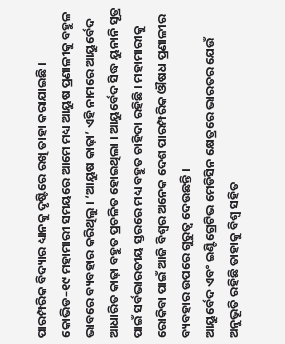ପାରମ୍ପରିକ ବିଦ୍ୟାର ଧ୍ୟାନକୁ ଦୃଷ୍ଟିରେ ରଖି ତାହା କରାଯାଇଛି । କୋଭିଡ–୧୯ ମହାମାରୀ ସମୟରେ ଆମେ ମଧ୍ୟ ଆୟୁଷ ପ୍ରଣାଳୀକୁ ବହୁଳ ଭାବରେ ବ୍ୟବହାର କରିଥିଲୁ । ‘ଆୟୁଷ କାଢ଼ା’ ଏହି ନାମରେ ଆୟୁର୍ବେଦ ଆଧାରିତ କାଢ଼ା ବହୁତ ପ୍ରଚଳିତ ହୋଇଥିଲା । ଆୟୁର୍ବେଦ ସିଦ୍ଧ ୟୁନାନି ସୂତ୍ର ପାଇଁ ସର୍ବଭାରତୀୟ ସ୍ତରରେ ମଧ୍ୟ ବହୁତ ଚାହିଦା ରହିଛି । ମହାମାରୀକୁ ରୋକିବା ପାଇଁ ଆଜି ବିଶ୍ୱର ଅନେକ ଦେଶ ପାରମ୍ପରିକ ଔଷଧ ପ୍ରଣାଳୀର ବ୍ୟବହାର ଉପରେ ଗୁରୁତ୍ୱ ଦେଉଛନ୍ତି ।
ଆୟୁର୍ବେଦ ଏବଂ ଇଣ୍ଟିଗ୍ରେଟିଭ ମେଡିସିନ କ୍ଷେତ୍ରରେ ଭାରତର ଯେଉଁ ଅନୁଭୂତି ରହିଛି ତାହାକୁ ବିଶ୍ୱ ସହିତ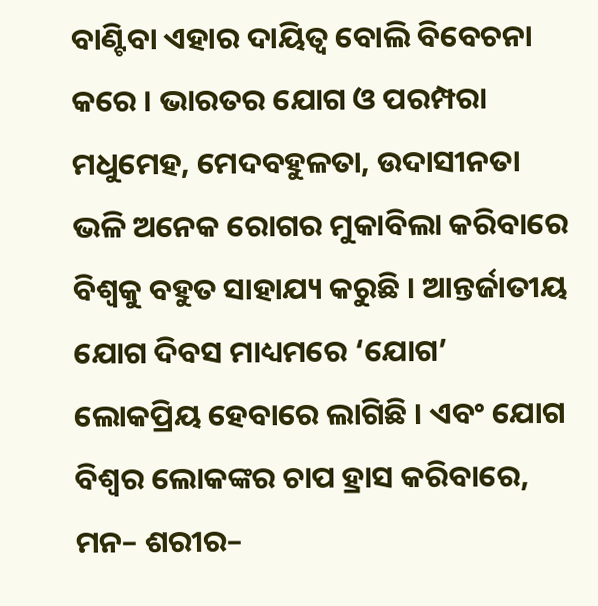ବାଣ୍ଟିବା ଏହାର ଦାୟିତ୍ୱ ବୋଲି ବିବେଚନା କରେ । ଭାରତର ଯୋଗ ଓ ପରମ୍ପରା ମଧୁମେହ, ମେଦବହୁଳତା, ଉଦାସୀନତା ଭଳି ଅନେକ ରୋଗର ମୁକାବିଲା କରିବାରେ ବିଶ୍ୱକୁ ବହୁତ ସାହାଯ୍ୟ କରୁଛି । ଆନ୍ତର୍ଜାତୀୟ ଯୋଗ ଦିବସ ମାଧ୍ୟମରେ ‘ଯୋଗ’ ଲୋକପ୍ରିୟ ହେବାରେ ଲାଗିଛି । ଏବଂ ଯୋଗ ବିଶ୍ୱର ଲୋକଙ୍କର ଚାପ ହ୍ରାସ କରିବାରେ, ମନ– ଶରୀର–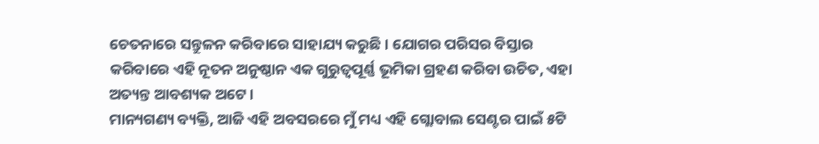ଚେତନାରେ ସନ୍ତୁଳନ କରିବାରେ ସାହାଯ୍ୟ କରୁଛି । ଯୋଗର ପରିସର ବିସ୍ତାର କରିବାରେ ଏହି ନୂତନ ଅନୁଷ୍ଠାନ ଏକ ଗୁରୁତ୍ୱପୂର୍ଣ୍ଣ ଭୂମିକା ଗ୍ରହଣ କରିବା ଉଚିତ, ଏହା ଅତ୍ୟନ୍ତ ଆବଶ୍ୟକ ଅଟେ ।
ମାନ୍ୟଗଣ୍ୟ ବ୍ୟକ୍ତି, ଆଜି ଏହି ଅବସରରେ ମୁଁ ମଧ୍ୟ ଏହି ଗ୍ଲୋବାଲ ସେଣ୍ଟର ପାଇଁ ୫ଟି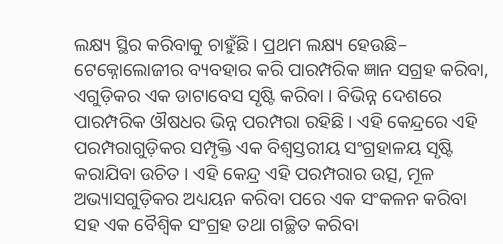ଲକ୍ଷ୍ୟ ସ୍ଥିର କରିବାକୁ ଚାହୁଁଛି । ପ୍ରଥମ ଲକ୍ଷ୍ୟ ହେଉଛି– ଟେକ୍ନୋଲୋଜୀର ବ୍ୟବହାର କରି ପାରମ୍ପରିକ ଜ୍ଞାନ ସଗ୍ରହ କରିବା, ଏଗୁଡ଼ିକର ଏକ ଡାଟାବେସ ସୃଷ୍ଟି କରିବା । ବିଭିନ୍ନ ଦେଶରେ ପାରମ୍ପରିକ ଔଷଧର ଭିନ୍ନ ପରମ୍ପରା ରହିଛି । ଏହି କେନ୍ଦ୍ରରେ ଏହି ପରମ୍ପରାଗୁଡ଼ିକର ସମ୍ପୃକ୍ତି ଏକ ବିଶ୍ୱସ୍ତରୀୟ ସଂଗ୍ରହାଳୟ ସୃଷ୍ଟି କରାଯିବା ଉଚିତ । ଏହି କେନ୍ଦ୍ର ଏହି ପରମ୍ପରାର ଉତ୍ସ, ମୂଳ ଅଭ୍ୟାସଗୁଡ଼ିକର ଅଧ୍ୟୟନ କରିବା ପରେ ଏକ ସଂକଳନ କରିବା ସହ ଏକ ବୈଶ୍ୱିକ ସଂଗ୍ରହ ତଥା ଗଚ୍ଛିତ କରିବା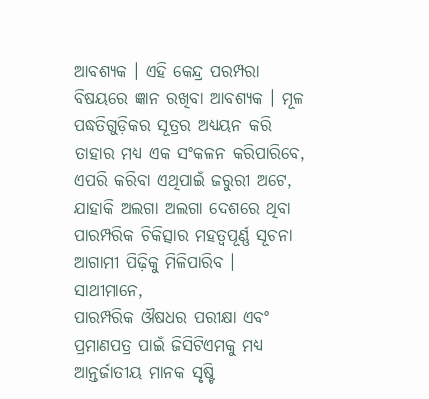ଆବଶ୍ୟକ । ଏହି କେନ୍ଦ୍ର ପରମ୍ପରା ବିଷୟରେ ଜ୍ଞାନ ରଖିବା ଆବଶ୍ୟକ । ମୂଳ ପଦ୍ଧତିଗୁଡ଼ିକର ସୂତ୍ରର ଅଧ୍ୟୟନ କରି ତାହାର ମଧ୍ୟ ଏକ ସଂକଳନ କରିପାରିବେ, ଏପରି କରିବା ଏଥିପାଇଁ ଜରୁରୀ ଅଟେ, ଯାହାକି ଅଲଗା ଅଲଗା ଦେଶରେ ଥିବା ପାରମ୍ପରିକ ଚିକିତ୍ସାର ମହତ୍ୱପୂର୍ଣ୍ଣ ସୂଚନା ଆଗାମୀ ପିଢ଼ିକୁ ମିଳିପାରିବ ।
ସାଥୀମାନେ,
ପାରମ୍ପରିକ ଔଷଧର ପରୀକ୍ଷା ଏବଂ ପ୍ରମାଣପତ୍ର ପାଇଁ ଜିସିଟିଏମକୁ ମଧ୍ୟ ଆନ୍ତର୍ଜାତୀୟ ମାନକ ସୃଷ୍ଟି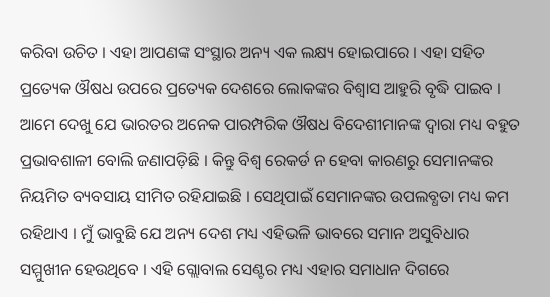କରିବା ଉଚିତ । ଏହା ଆପଣଙ୍କ ସଂସ୍ଥାର ଅନ୍ୟ ଏକ ଲକ୍ଷ୍ୟ ହୋଇପାରେ । ଏହା ସହିତ ପ୍ରତ୍ୟେକ ଔଷଧ ଉପରେ ପ୍ରତ୍ୟେକ ଦେଶରେ ଲୋକଙ୍କର ବିଶ୍ୱାସ ଆହୁରି ବୃଦ୍ଧି ପାଇବ । ଆମେ ଦେଖୁ ଯେ ଭାରତର ଅନେକ ପାରମ୍ପରିକ ଔଷଧ ବିଦେଶୀମାନଙ୍କ ଦ୍ୱାରା ମଧ୍ୟ ବହୁତ ପ୍ରଭାବଶାଳୀ ବୋଲି ଜଣାପଡ଼ିଛି । କିନ୍ତୁ ବିଶ୍ୱ ରେକର୍ଡ ନ ହେବା କାରଣରୁ ସେମାନଙ୍କର ନିୟମିତ ବ୍ୟବସାୟ ସୀମିତ ରହିଯାଇଛି । ସେଥିପାଇଁ ସେମାନଙ୍କର ଉପଲବ୍ଧତା ମଧ୍ୟ କମ ରହିଥାଏ । ମୁଁ ଭାବୁଛି ଯେ ଅନ୍ୟ ଦେଶ ମଧ୍ୟ ଏହିଭଳି ଭାବରେ ସମାନ ଅସୁବିଧାର ସମ୍ମୁଖୀନ ହେଉଥିବେ । ଏହି ଗ୍ଲୋବାଲ ସେଣ୍ଟର ମଧ୍ୟ ଏହାର ସମାଧାନ ଦିଗରେ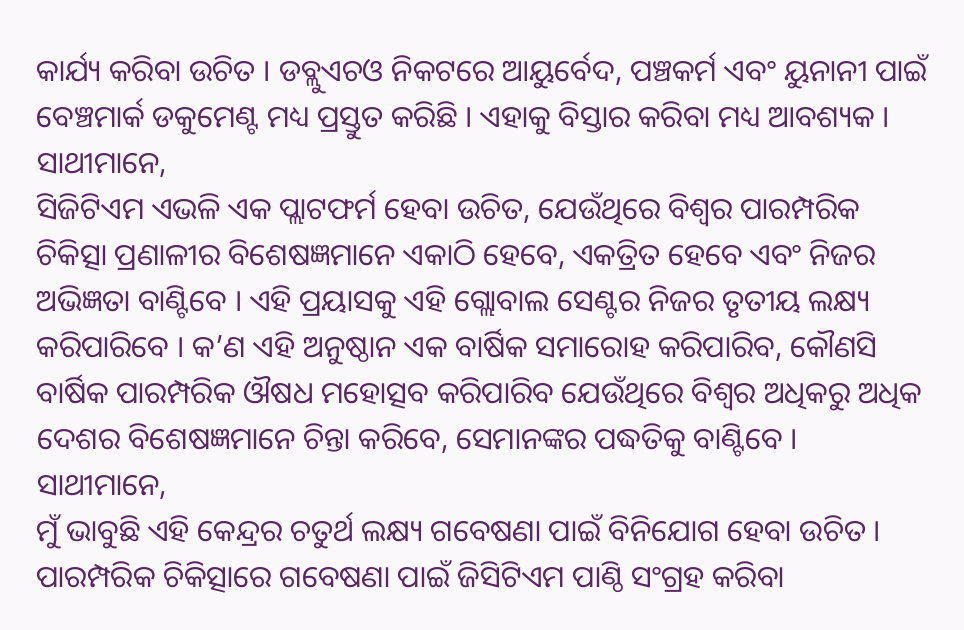କାର୍ଯ୍ୟ କରିବା ଉଚିତ । ଡବ୍ଲୁଏଚଓ ନିକଟରେ ଆୟୁର୍ବେଦ, ପଞ୍ଚକର୍ମ ଏବଂ ୟୁନାନୀ ପାଇଁ ବେଞ୍ଚମାର୍କ ଡକୁମେଣ୍ଟ ମଧ୍ୟ ପ୍ରସ୍ତୁତ କରିଛି । ଏହାକୁ ବିସ୍ତାର କରିବା ମଧ୍ୟ ଆବଶ୍ୟକ ।
ସାଥୀମାନେ,
ସିଜିଟିଏମ ଏଭଳି ଏକ ପ୍ଲାଟଫର୍ମ ହେବା ଉଚିତ, ଯେଉଁଥିରେ ବିଶ୍ୱର ପାରମ୍ପରିକ ଚିକିତ୍ସା ପ୍ରଣାଳୀର ବିଶେଷଜ୍ଞମାନେ ଏକାଠି ହେବେ, ଏକତ୍ରିତ ହେବେ ଏବଂ ନିଜର ଅଭିଜ୍ଞତା ବାଣ୍ଟିବେ । ଏହି ପ୍ରୟାସକୁ ଏହି ଗ୍ଲୋବାଲ ସେଣ୍ଟର ନିଜର ତୃତୀୟ ଲକ୍ଷ୍ୟ କରିପାରିବେ । କ’ଣ ଏହି ଅନୁଷ୍ଠାନ ଏକ ବାର୍ଷିକ ସମାରୋହ କରିପାରିବ, କୌଣସି ବାର୍ଷିକ ପାରମ୍ପରିକ ଔଷଧ ମହୋତ୍ସବ କରିପାରିବ ଯେଉଁଥିରେ ବିଶ୍ୱର ଅଧିକରୁ ଅଧିକ ଦେଶର ବିଶେଷଜ୍ଞମାନେ ଚିନ୍ତା କରିବେ, ସେମାନଙ୍କର ପଦ୍ଧତିକୁ ବାଣ୍ଟିବେ ।
ସାଥୀମାନେ,
ମୁଁ ଭାବୁଛି ଏହି କେନ୍ଦ୍ରର ଚତୁର୍ଥ ଲକ୍ଷ୍ୟ ଗବେଷଣା ପାଇଁ ବିନିଯୋଗ ହେବା ଉଚିତ । ପାରମ୍ପରିକ ଚିକିତ୍ସାରେ ଗବେଷଣା ପାଇଁ ଜିସିଟିଏମ ପାଣ୍ଠି ସଂଗ୍ରହ କରିବା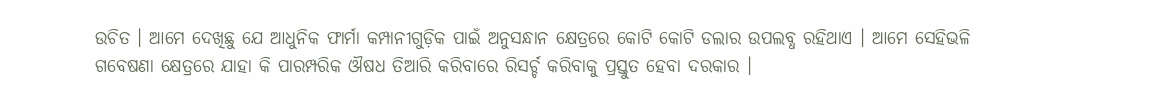ଉଚିତ । ଆମେ ଦେଖିଛୁ ଯେ ଆଧୁନିକ ଫାର୍ମା କମ୍ପାନୀଗୁଡ଼ିକ ପାଇଁ ଅନୁସନ୍ଧାନ କ୍ଷେତ୍ରରେ କୋଟି କୋଟି ଡଲାର ଉପଲବ୍ଧ ରହିଥାଏ । ଆମେ ସେହିଭଳି ଗବେଷଣା କ୍ଷେତ୍ରରେ ଯାହା କି ପାରମ୍ପରିକ ଔଷଧ ତିଆରି କରିବାରେ ରିସର୍ଚ୍ଚ କରିବାକୁ ପ୍ରସ୍ତୁତ ହେବା ଦରକାର ।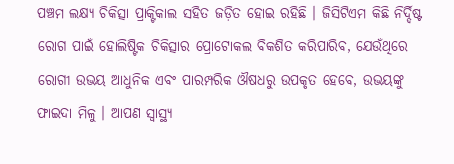ପଞ୍ଚମ ଲକ୍ଷ୍ୟ ଚିକିତ୍ସା ପ୍ରାକ୍ଟିକାଲ ସହିତ ଜଡ଼ିତ ହୋଇ ରହିଛି । ଜିସିଟିଏମ କିଛି ନିର୍ଦ୍ଦିଷ୍ଟ ରୋଗ ପାଇଁ ହୋଲିଷ୍ଟିକ ଚିକିତ୍ସାର ପ୍ରୋଟୋକଲ ବିକଶିତ କରିପାରିବ, ଯେଉଁଥିରେ ରୋଗୀ ଉଭୟ ଆଧୁନିକ ଏବଂ ପାରମ୍ପରିକ ଔଷଧରୁ ଉପକୃତ ହେବେ, ଉଭୟଙ୍କୁ ଫାଇଦା ମିଳୁ । ଆପଣ ସ୍ୱାସ୍ଥ୍ୟ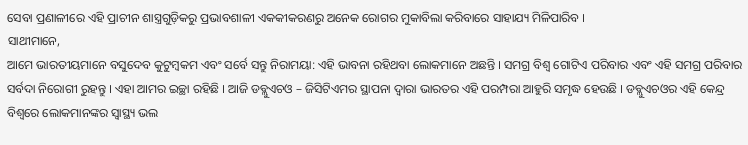ସେବା ପ୍ରଣାଳୀରେ ଏହି ପ୍ରାଚୀନ ଶାସ୍ତ୍ରଗୁଡ଼ିକରୁ ପ୍ରଭାବଶାଳୀ ଏକକୀକରଣରୁ ଅନେକ ରୋଗର ମୁକାବିଲା କରିବାରେ ସାହାଯ୍ୟ ମିଳିପାରିବ ।
ସାଥୀମାନେ,
ଆମେ ଭାରତୀୟମାନେ ବସୁଦେବ କୁଟୁମ୍ବକମ ଏବଂ ସର୍ବେ ସନ୍ତୁ ନିରାମୟା: ଏହି ଭାବନା ରହିଥବା ଲୋକମାନେ ଅଛନ୍ତି । ସମଗ୍ର ବିଶ୍ୱ ଗୋଟିଏ ପରିବାର ଏବଂ ଏହି ସମଗ୍ର ପରିବାର ସର୍ବଦା ନିରୋଗୀ ରୁହନ୍ତୁ । ଏହା ଆମର ଇଚ୍ଛା ରହିଛି । ଆଜି ଡବ୍ଲୁଏଚଓ – ଜିସିଟିଏମର ସ୍ଥାପନା ଦ୍ୱାରା ଭାରତର ଏହି ପରମ୍ପରା ଆହୁରି ସମୃଦ୍ଧ ହେଉଛି । ଡବ୍ଲୁଏଚଓର ଏହି କେନ୍ଦ୍ର ବିଶ୍ୱରେ ଲୋକମାନଙ୍କର ସ୍ୱାସ୍ଥ୍ୟ ଭଲ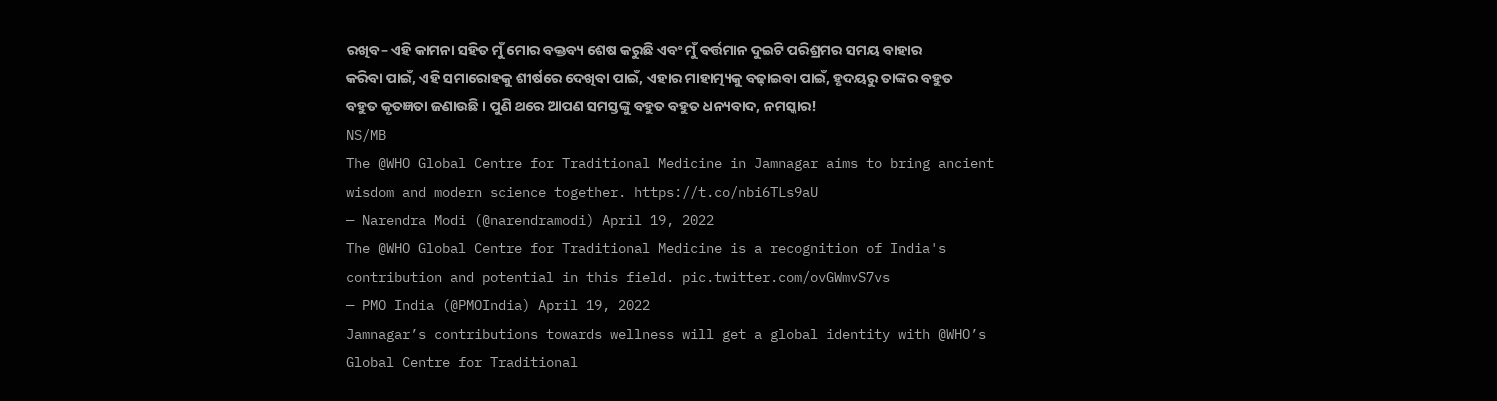ରଖିବ– ଏହି କାମନା ସହିତ ମୁଁ ମୋର ବକ୍ତବ୍ୟ ଶେଷ କରୁଛି ଏବଂ ମୁଁ ବର୍ତ୍ତମାନ ଦୁଇଟି ପରିଶ୍ରମର ସମୟ ବାହାର କରିବା ପାଇଁ, ଏହି ସମାରୋହକୁ ଶୀର୍ଷରେ ଦେଖିବା ପାଇଁ, ଏହାର ମାହାତ୍ମ୍ୟକୁ ବଢ଼ାଇବା ପାଇଁ, ହୃଦୟରୁ ତାଙ୍କର ବହୁତ ବହୁତ କୃତଜ୍ଞତା ଜଣାଉଛି । ପୁଣି ଥରେ ଆପଣ ସମସ୍ତଙ୍କୁ ବହୁତ ବହୁତ ଧନ୍ୟବାଦ, ନମସ୍କାର!
NS/MB
The @WHO Global Centre for Traditional Medicine in Jamnagar aims to bring ancient wisdom and modern science together. https://t.co/nbi6TLs9aU
— Narendra Modi (@narendramodi) April 19, 2022
The @WHO Global Centre for Traditional Medicine is a recognition of India's contribution and potential in this field. pic.twitter.com/ovGWmvS7vs
— PMO India (@PMOIndia) April 19, 2022
Jamnagar’s contributions towards wellness will get a global identity with @WHO’s Global Centre for Traditional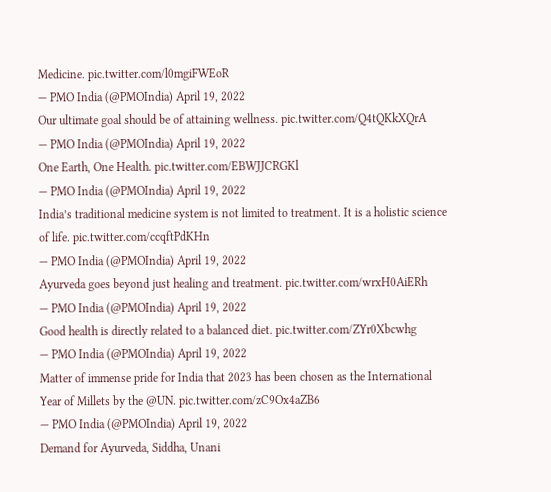Medicine. pic.twitter.com/l0mgiFWEoR
— PMO India (@PMOIndia) April 19, 2022
Our ultimate goal should be of attaining wellness. pic.twitter.com/Q4tQKkXQrA
— PMO India (@PMOIndia) April 19, 2022
One Earth, One Health. pic.twitter.com/EBWJJCRGKl
— PMO India (@PMOIndia) April 19, 2022
India’s traditional medicine system is not limited to treatment. It is a holistic science of life. pic.twitter.com/ccqftPdKHn
— PMO India (@PMOIndia) April 19, 2022
Ayurveda goes beyond just healing and treatment. pic.twitter.com/wrxH0AiERh
— PMO India (@PMOIndia) April 19, 2022
Good health is directly related to a balanced diet. pic.twitter.com/ZYr0Xbcwhg
— PMO India (@PMOIndia) April 19, 2022
Matter of immense pride for India that 2023 has been chosen as the International Year of Millets by the @UN. pic.twitter.com/zC9Ox4aZB6
— PMO India (@PMOIndia) April 19, 2022
Demand for Ayurveda, Siddha, Unani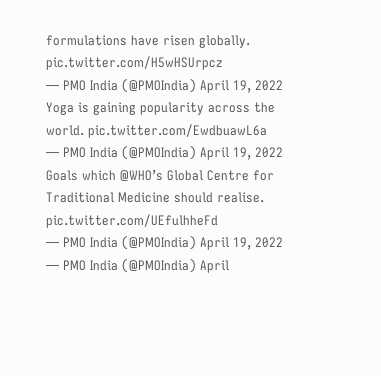formulations have risen globally. pic.twitter.com/H5wHSUrpcz
— PMO India (@PMOIndia) April 19, 2022
Yoga is gaining popularity across the world. pic.twitter.com/EwdbuawL6a
— PMO India (@PMOIndia) April 19, 2022
Goals which @WHO’s Global Centre for Traditional Medicine should realise. pic.twitter.com/UEfulhheFd
— PMO India (@PMOIndia) April 19, 2022
— PMO India (@PMOIndia) April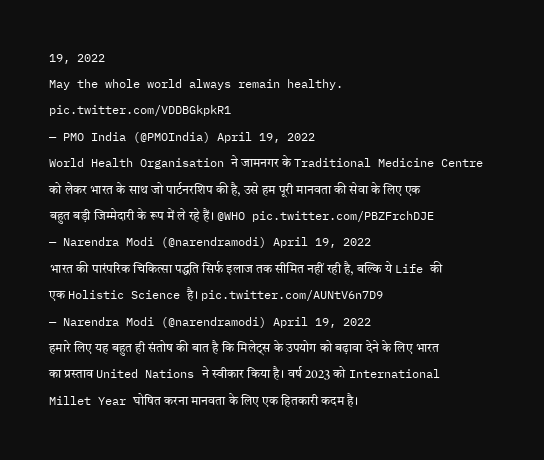19, 2022
May the whole world always remain healthy. pic.twitter.com/VDDBGkpkR1
— PMO India (@PMOIndia) April 19, 2022
World Health Organisation ने जामनगर के Traditional Medicine Centre को लेकर भारत के साथ जो पार्टनरशिप की है, उसे हम पूरी मानवता की सेवा के लिए एक बहुत बड़ी जिम्मेदारी के रूप में ले रहे हैं। @WHO pic.twitter.com/PBZFrchDJE
— Narendra Modi (@narendramodi) April 19, 2022
भारत की पारंपरिक चिकित्सा पद्धति सिर्फ इलाज तक सीमित नहीं रही है, बल्कि ये Life की एक Holistic Science है। pic.twitter.com/AUNtV6n7D9
— Narendra Modi (@narendramodi) April 19, 2022
हमारे लिए यह बहुत ही संतोष की बात है कि मिलेट्स के उपयोग को बढ़ावा देने के लिए भारत का प्रस्ताव United Nations ने स्वीकार किया है। वर्ष 2023 को International Millet Year घोषित करना मानवता के लिए एक हितकारी कदम है।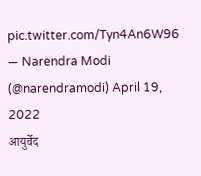pic.twitter.com/Tyn4An6W96
— Narendra Modi (@narendramodi) April 19, 2022
आयुर्वेद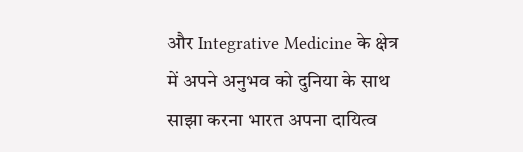और Integrative Medicine के क्षेत्र में अपने अनुभव को दुनिया के साथ साझा करना भारत अपना दायित्व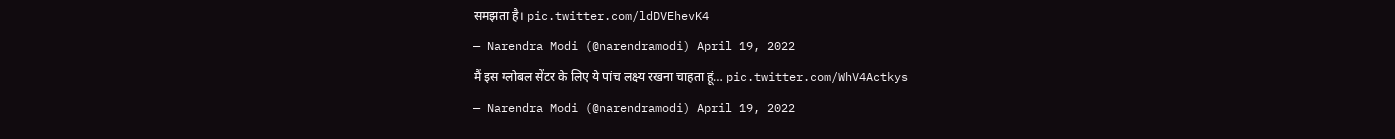समझता है। pic.twitter.com/ldDVEhevK4
— Narendra Modi (@narendramodi) April 19, 2022
मैं इस ग्लोबल सेंटर के लिए ये पांच लक्ष्य रखना चाहता हूं… pic.twitter.com/WhV4Actkys
— Narendra Modi (@narendramodi) April 19, 2022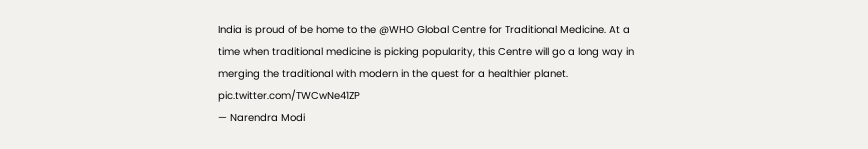India is proud of be home to the @WHO Global Centre for Traditional Medicine. At a time when traditional medicine is picking popularity, this Centre will go a long way in merging the traditional with modern in the quest for a healthier planet. pic.twitter.com/TWCwNe41ZP
— Narendra Modi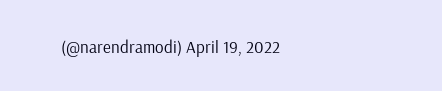(@narendramodi) April 19, 2022